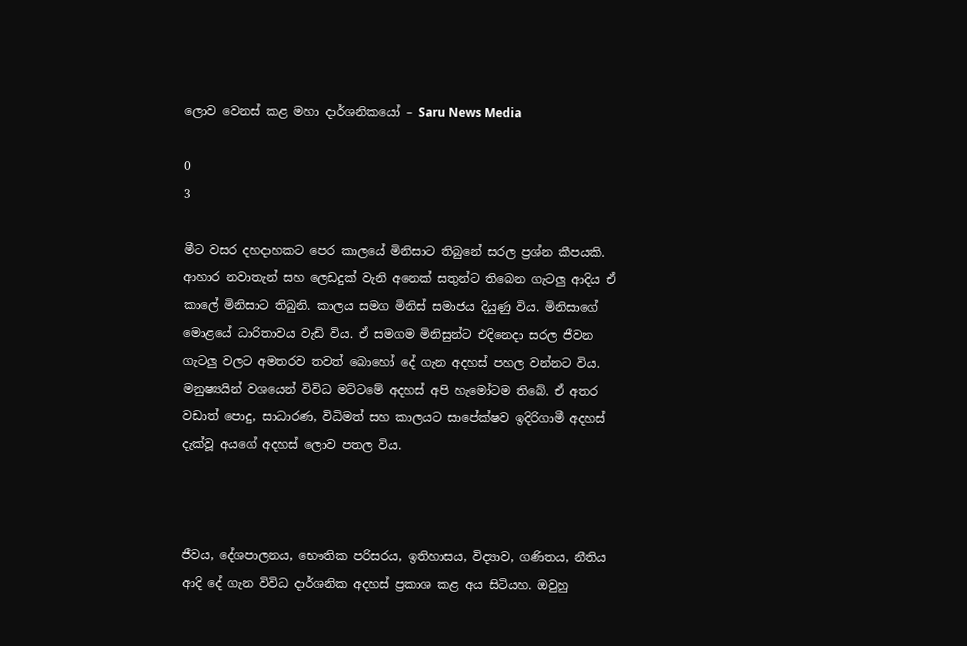ලොව වෙනස් කළ මහා දාර්ශනිකයෝ – Saru News Media

0
3

මීට වසර දහදාහකට පෙර කාලයේ මිනිසාට තිබුනේ සරල ප්‍රශ්න කීපයකි. ආහාර නවාතැන් සහ ලෙඩදුක් වැනි අනෙක් සතුන්ට තිබෙන ගැටලු ආදිය ඒ කාලේ මිනිසාට තිබුනි. කාලය සමග මිනිස් සමාජය දියුණු විය. මිනිසාගේ මොළයේ ධාරිතාවය වැඩි විය. ඒ සමගම මිනිසුන්ට එදිනෙදා සරල ජීවන ගැටලු වලට අමතරව තවත් බොහෝ දේ ගැන අදහස් පහල වන්නට විය. මනුෂ්‍යයින් වශයෙන් විවිධ මට්ටමේ අදහස් අපි හැමෝටම තිබේ. ඒ අතර වඩාත් පොදු, සාධාරණ, විධිමත් සහ කාලයට සාපේක්ෂව ඉදිරිගාමී අදහස් දැක්වූ අයගේ අදහස් ලොව පතල විය.



ජීවය, දේශපාලනය, භෞතික පරිසරය, ඉතිහාසය, විද්‍යාව, ගණිතය, නීතිය ආදි දේ ගැන විවිධ දාර්ශනික අදහස් ප්‍රකාශ කළ අය සිටියහ. ඔවුහු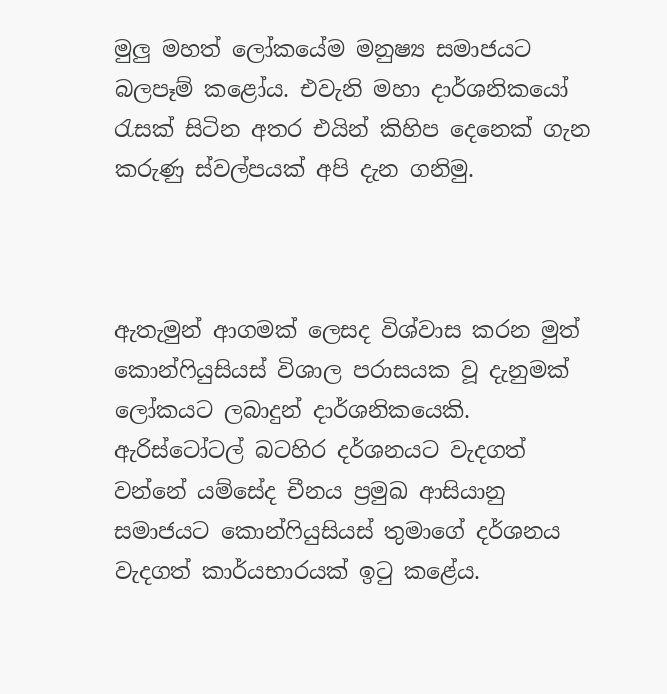මුලු මහත් ලෝකයේම මනුෂ්‍ය සමාජයට බලපෑම් කළෝය. එවැනි මහා දාර්ශනිකයෝ රැසක් සිටින අතර එයින් කිහිප දෙනෙක් ගැන කරුණු ස්වල්පයක් අපි දැන ගනිමු.



ඇතැමුන් ආගමක් ලෙසද විශ්වාස කරන මුත් කොන්ෆියුසියස් විශාල පරාසයක වූ දැනුමක් ලෝකයට ලබාදුන් දාර්ශනිකයෙකි. ඇරිස්ටෝටල් බටහිර දර්ශනයට වැදගත් වන්නේ යම්සේද චීනය ප්‍රමුඛ ආසියානු සමාජයට කොන්ෆියුසියස් තුමාගේ දර්ශනය වැදගත් කාර්යභාරයක් ඉටු කළේය.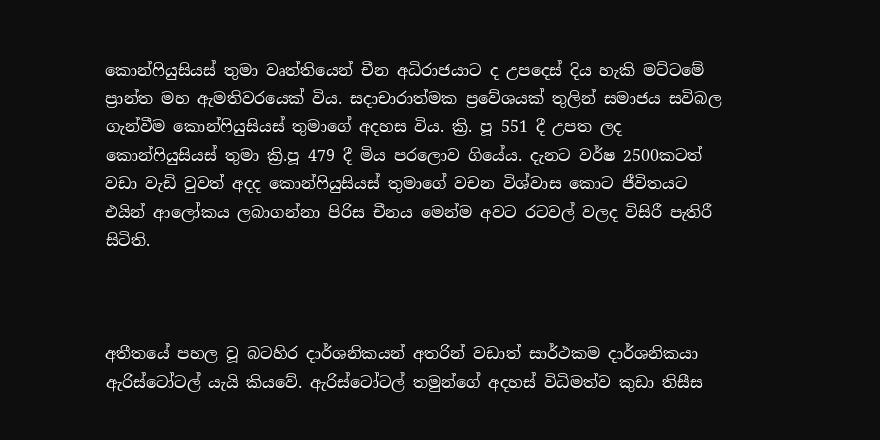කොන්ෆියුසියස් තුමා වෘත්තියෙන් චීන අධිරාජයාට ද උපදෙස් දිය හැකි මට්ටමේ ප්‍රාන්ත මහ ඇමතිවරයෙක් විය. සදාචාරාත්මක ප්‍රවේශයක් තුලින් සමාජය සවිබල ගැන්වීම කොන්ෆියුසියස් තුමාගේ අදහස විය. ක්‍රි. පූ 551 දී උපත ලද කොන්ෆියුසියස් තුමා ක්‍රි.පූ 479 දී මිය පරලොව ගියේය. දැනට වර්ෂ 2500කටත් වඩා වැඩි වුවත් අදද කොන්ෆියුසියස් තුමාගේ වචන විශ්වාස කොට ජීවිතයට එයින් ආලෝකය ලබාගන්නා පිරිස චීනය මෙන්ම අවට රටවල් වලද විසිරී පැතිරී සිටිති.



අතීතයේ පහල වූ බටහිර දාර්ශනිකයන් අතරින් වඩාත් සාර්ථකම දාර්ශනිකයා ඇරිස්ටෝටල් යැයි කියවේ. ඇරිස්ටෝටල් තමුන්ගේ අදහස් විධිමත්ව කුඩා තිසීස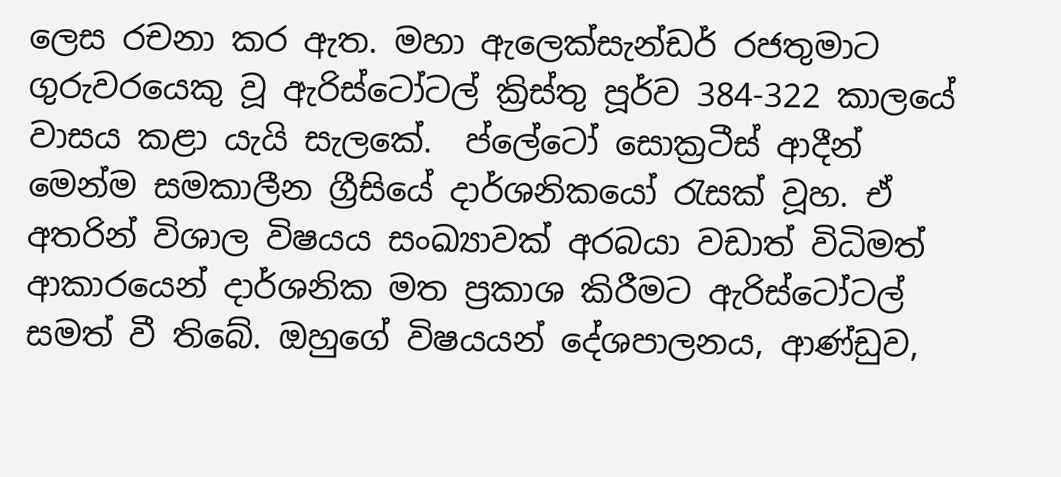ලෙස රචනා කර ඇත. මහා ඇලෙක්සැන්ඩර් රජතුමාට ගුරුවරයෙකු වූ ඇරිස්ටෝටල් ක්‍රිස්තු පූර්ව 384-322 කාලයේ වාසය කළා යැයි සැලකේ.  ප්ලේටෝ සොක්‍රටීස් ආදීන් මෙන්ම සමකාලීන ග්‍රීසියේ දාර්ශනිකයෝ රැසක් වූහ. ඒ අතරින් විශාල විෂයය සංඛ්‍යාවක් අරබයා වඩාත් විධිමත් ආකාරයෙන් දාර්ශනික මත ප්‍රකාශ කිරීමට ඇරිස්ටෝටල් සමත් වී තිබේ. ඔහුගේ විෂයයන් දේශපාලනය, ආණ්ඩුව,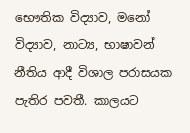භෞතික විද්‍යාව, මනෝ විද්‍යාව, නාට්‍ය, භාෂාවන් නීතිය ආදී විශාල පරාසයක පැතිර පවතී. කාලයට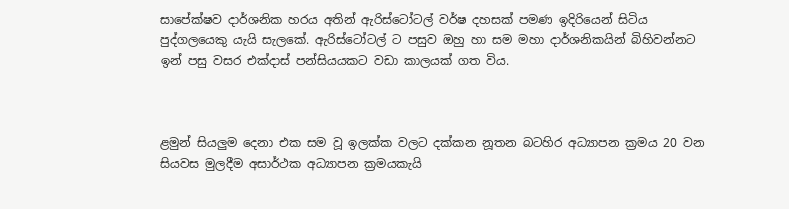සාපේක්ෂව දාර්ශනික හරය අතින් ඇරිස්ටෝටල් වර්ෂ දහසක් පමණ ඉදිරියෙන් සිටිය පුද්ගලයෙකු යැයි සැලකේ. ඇරිස්ටෝටල් ට පසුව ඔහු හා සම මහා දාර්ශනිකයින් බිහිවන්නට ඉන් පසු වසර එක්දාස් පන්සියයකට වඩා කාලයක් ගත විය.



ළමුන් සියලුම දෙනා එක සම වූ ඉලක්ක වලට දක්කන නූතන බටහිර අධ්‍යාපන ක්‍රමය 20 වන සියවස මුලදීම අසාර්ථක අධ්‍යාපන ක්‍රමයකැයි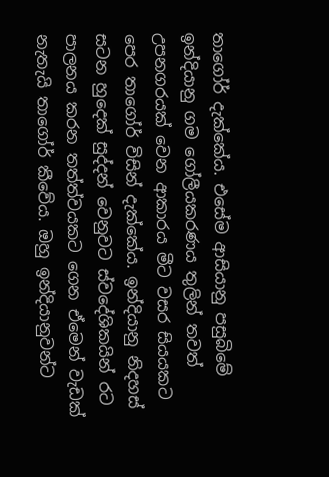තාගෝර් දැක්කේය. එසේම ආසියානු පසුබිමේ ඉන්දියානු ගම ගෝලීයකරණය තුලින් තවත් උපනගරයක් වෙන ආකාරය මීට වසර සියයකට පෙර තාගෝර් විසින් දැක්කේය. ඉන්දියානු නිදහස් සටන හුදෙක් සුද්දන් වෙනුවට ස්වදේශිකයින් රට පාලනය කරන තත්ත්වයකට ගෙන ඒමෙන් වැඩක් නැතැයි තාගෝර් කීවේය. ඔහු ඉන්දියානුවන්ට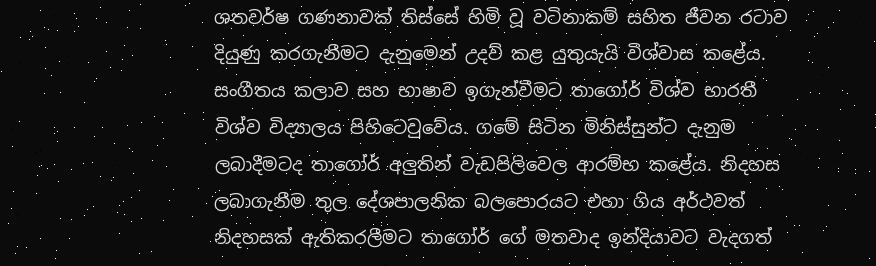ශතවර්ෂ ගණනාවක් තිස්සේ හිමි වූ වටිනාකම් සහිත ජීවන රටාව දියුණු කරගැනීමට දැනුමෙන් උදව් කළ යුතුයැයි විශ්වාස කළේය. සංගීතය කලාව සහ භාෂාව ඉගැන්වීමට තාගෝර් විශ්ව භාරතී විශ්ව විද්‍යාලය පිහිටෙවුවේය. ගමේ සිටින මිනිස්සුන්ට දැනුම ලබාදීමටද තාගෝර් අලුතින් වැඩපිලිවෙල ආරම්භ කළේය. නිදහස ලබාගැනීම තුල දේශපාලනික බලපොරයට එහා ගිය අර්ථවත් නිදහසක් ඇතිකරලීමට තාගෝර් ගේ මතවාද ඉන්දියාවට වැදගත්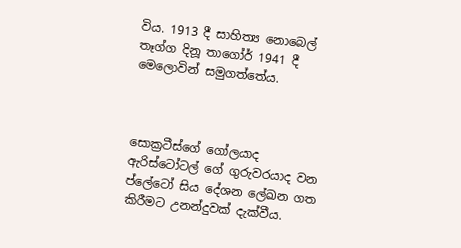විය. 1913 දී සාහිත්‍ය නොබෙල් තෑග්ග දිනූ තාගෝර් 1941 දී මෙලොවින් සමුගත්තේය.



සොක්‍රටීස්ගේ ගෝලයාද ඇරිස්ටෝටල් ගේ ගුරුවරයාද වන ප්ලේටෝ සිය දේශන ලේඛන ගත කිරීමට උනන්දුවක් දැක්වීය.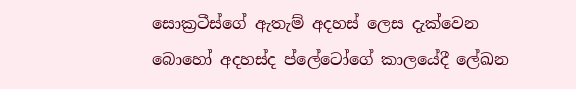සොක්‍රටීස්ගේ ඇතැම් අදහස් ලෙස දැක්වෙන බොහෝ අදහස්ද ප්ලේටෝගේ කාලයේදී ලේඛන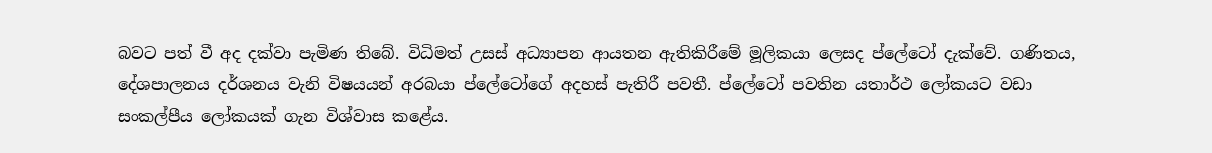බවට පත් වී අද දක්වා පැමිණ තිබේ. විධිමත් උසස් අධ්‍යාපන ආයතන ඇතිකිරීමේ මූලිකයා ලෙසද ප්ලේටෝ දැක්වේ. ගණිතය, දේශපාලනය දර්ශනය වැනි විෂයයන් අරබයා ප්ලේටෝගේ අදහස් පැතිරී පවතී. ප්ලේටෝ පවතින යතාර්ථ ලෝකයට වඩා සංකල්පීය ලෝකයක් ගැන විශ්වාස කළේය.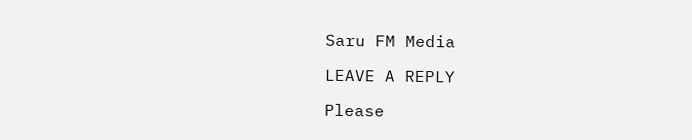Saru FM Media

LEAVE A REPLY

Please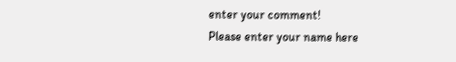enter your comment!
Please enter your name here